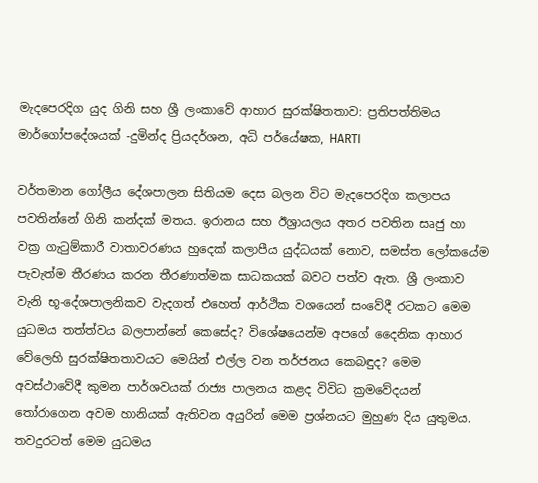මැදපෙරදිග යුද ගිනි සහ ශ්‍රී ලංකාවේ ආහාර සුරක්ෂිතතාව: ප්‍රතිපත්තිමය මාර්ගෝපදේශයක් -දුමින්ද ප්‍රියදර්ශන, අධි පර්යේෂක, HARTI

වර්තමාන ගෝලීය දේශපාලන සිතියම දෙස බලන විට මැදපෙරදිග කලාපය පවතින්නේ ගිනි කන්දක් මතය. ඉරානය සහ ඊශ්‍රායලය අතර පවතින සෘජු හා වක්‍ර ගැටුම්කාරී වාතාවරණය හුදෙක් කලාපීය යුද්ධයක් නොව, සමස්ත ලෝකයේම පැවැත්ම තීරණය කරන තීරණාත්මක සාධකයක් බවට පත්ව ඇත. ශ්‍රී ලංකාව වැනි භූ-දේශපාලනිකව වැදගත් එහෙත් ආර්ථික වශයෙන් සංවේදී රටකට මෙම යුධමය තත්ත්වය බලපාන්නේ කෙසේද? විශේෂයෙන්ම අපගේ දෛනික ආහාර වේලෙහි සුරක්ෂිතතාවයට මෙයින් එල්ල වන තර්ජනය කෙබඳුද? මෙම අවස්ථාවේදී කුමන පාර්ශවයක් රාජ්‍ය පාලනය කළද විවිධ ක්‍රමවේදයන් තෝරාගෙන අවම හානියක් ඇතිවන අයුරින් මෙම ප්‍රශ්නයට මුහුණ දිය යුතුමය. තවදුරටත් මෙම යුධමය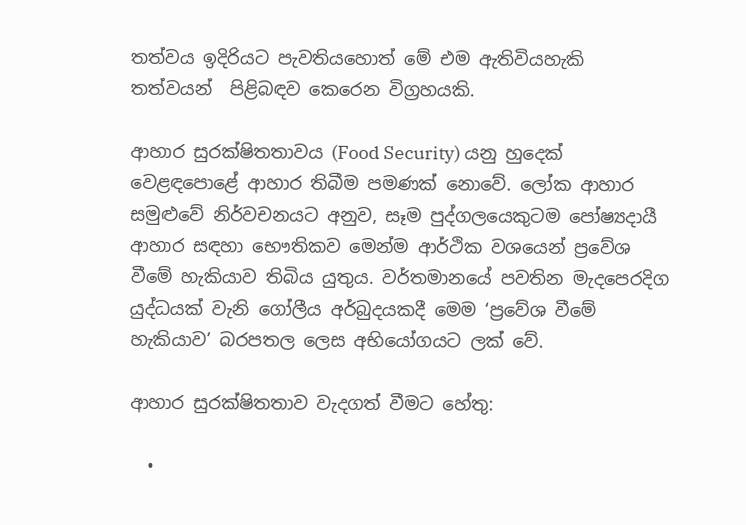තත්වය ඉදිරියට පැවතියහොත් මේ එම ඇතිවියහැකි තත්වයන්  පිළිබඳව කෙරෙන විග්‍රහයකි.

ආහාර සුරක්ෂිතතාවය (Food Security) යනු හුදෙක් වෙළඳපොළේ ආහාර තිබීම පමණක් නොවේ. ලෝක ආහාර සමුළුවේ නිර්වචනයට අනුව, සෑම පුද්ගලයෙකුටම පෝෂ්‍යදායී ආහාර සඳහා භෞතිකව මෙන්ම ආර්ථික වශයෙන් ප්‍රවේශ වීමේ හැකියාව තිබිය යුතුය. වර්තමානයේ පවතින මැදපෙරදිග යුද්ධයක් වැනි ගෝලීය අර්බුදයකදී මෙම ‘ප්‍රවේශ වීමේ හැකියාව’ බරපතල ලෙස අභියෝගයට ලක් වේ.

ආහාර සුරක්ෂිතතාව වැදගත් වීමට හේතු:

  •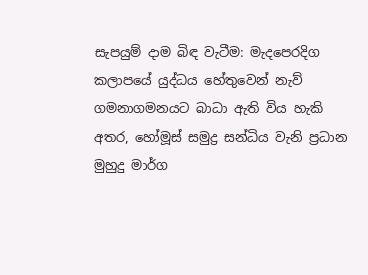සැපයුම් දාම බිඳ වැටීම: මැදපෙරදිග කලාපයේ යුද්ධය හේතුවෙන් නැව් ගමනාගමනයට බාධා ඇති විය හැකි අතර, හෝමූස් සමුද්‍ර සන්ධිය වැනි ප්‍රධාන මුහුදු මාර්ග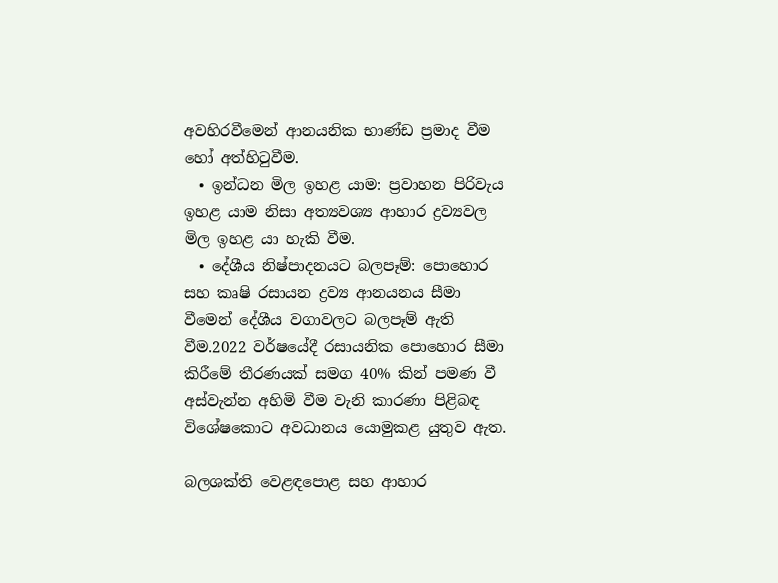අවහිරවීමෙන් ආනයනික භාණ්ඩ ප්‍රමාද වීම හෝ අත්හිටුවීම.
  • ඉන්ධන මිල ඉහළ යාම: ප්‍රවාහන පිරිවැය ඉහළ යාම නිසා අත්‍යවශ්‍ය ආහාර ද්‍රව්‍යවල මිල ඉහළ යා හැකි වීම.
  • දේශීය නිෂ්පාදනයට බලපෑම්: පොහොර සහ කෘෂි රසායන ද්‍රව්‍ය ආනයනය සීමා වීමෙන් දේශීය වගාවලට බලපෑම් ඇති වීම.2022 වර්ෂයේදී රසායනික පොහොර සීමා කිරීමේ තීරණයක් සමග 40% කින් පමණ වී අස්වැන්න අහිමි වීම වැනි කාරණා පිළිබඳ විශේෂකොට අවධානය යොමුකළ යුතුව ඇත.

බලශක්ති වෙළඳපොළ සහ ආහාර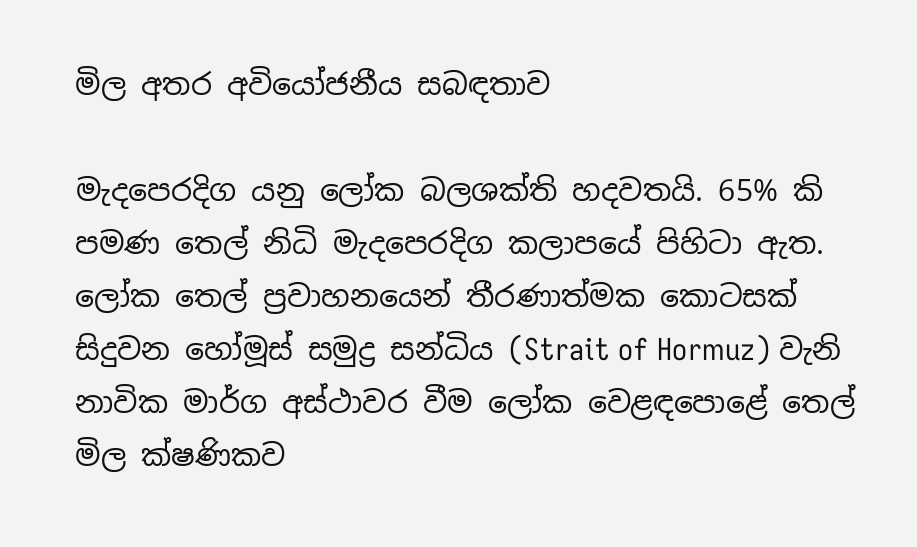මිල අතර අවියෝජනීය සබඳතාව

මැදපෙරදිග යනු ලෝක බලශක්ති හදවතයි. 65% කි පමණ තෙල් නිධි මැදපෙරදිග කලාපයේ පිහිටා ඇත. ලෝක තෙල් ප්‍රවාහනයෙන් තීරණාත්මක කොටසක් සිදුවන හෝමූස් සමුද්‍ර සන්ධිය (Strait of Hormuz) වැනි නාවික මාර්ග අස්ථාවර වීම ලෝක වෙළඳපොළේ තෙල් මිල ක්ෂණිකව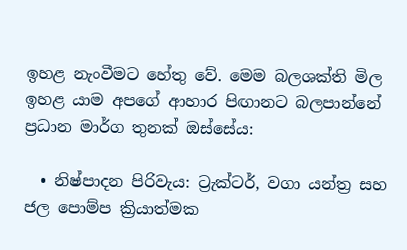ඉහළ නැංවීමට හේතු වේ. මෙම බලශක්ති මිල ඉහළ යාම අපගේ ආහාර පිඟානට බලපාන්නේ ප්‍රධාන මාර්ග තුනක් ඔස්සේය:

  • නිෂ්පාදන පිරිවැය: ට්‍රැක්ටර්, වගා යන්ත්‍ර සහ ජල පොම්ප ක්‍රියාත්මක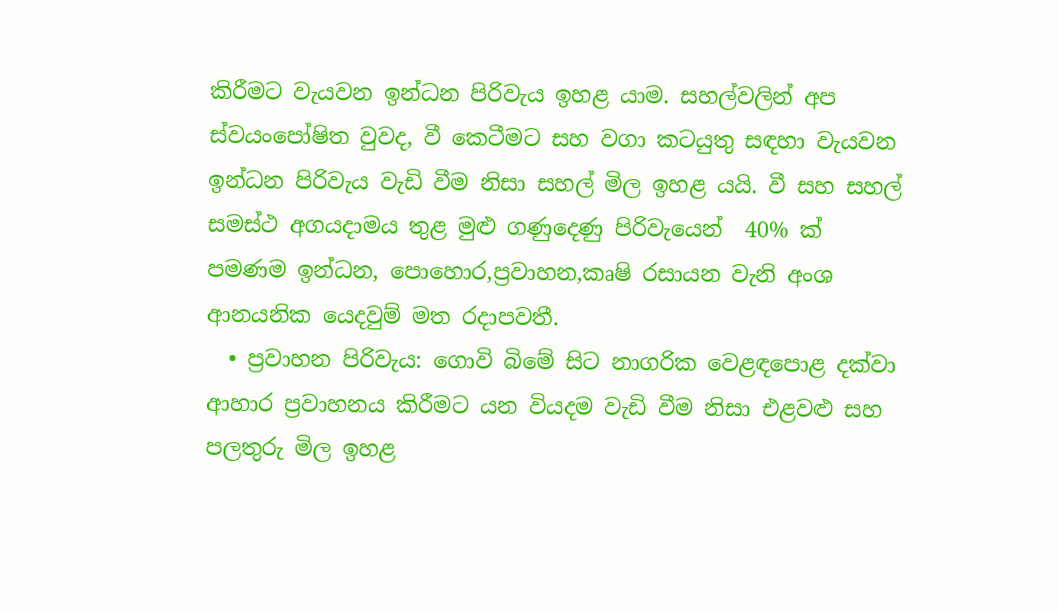කිරීමට වැයවන ඉන්ධන පිරිවැය ඉහළ යාම. සහල්වලින් අප ස්වයංපෝෂිත වුවද, වී කෙටීමට සහ වගා කටයුතු සඳහා වැයවන ඉන්ධන පිරිවැය වැඩි වීම නිසා සහල් මිල ඉහළ යයි. වී සහ සහල් සමස්ථ අගයදාමය තුළ මුළු ගණුදෙණු පිරිවැයෙන්  40% ක් පමණම ඉන්ධන, පොහොර,ප්‍රවාහන,කෘෂි රසායන වැනි අංශ ආනයනික යෙදවුම් මත රදාපවතී.
  • ප්‍රවාහන පිරිවැය: ගොවි බිමේ සිට නාගරික වෙළඳපොළ දක්වා ආහාර ප්‍රවාහනය කිරීමට යන වියදම වැඩි වීම නිසා එළවළු සහ පලතුරු මිල ඉහළ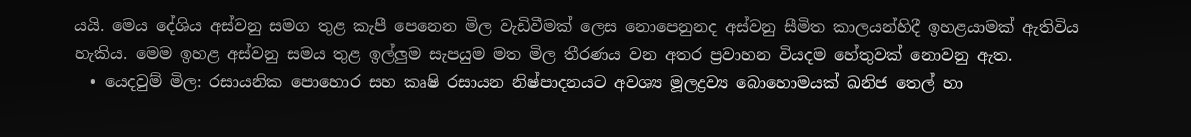යයි. මෙය දේශිය අස්වනු සමග තුළ කැපී පෙනෙන මිල වැඩිවීමක් ලෙස නොපෙනුනද අස්වනු සීමිත කාලයන්හිදී ඉහළයාමක් ඇතිවිය හැකිය. මෙම ඉහළ අස්වනු සමය තුළ ඉල්ලුම සැපයුම මත මිල තීරණය වන අතර ප්‍රවාහන වියදම හේතුවක් නොවනු ඇත.
  • යෙදවුම් මිල: රසායනික පොහොර සහ කෘෂි රසායන නිෂ්පාදනයට අවශ්‍ය මූලද්‍රව්‍ය බොහොමයක් ඛනිජ තෙල් හා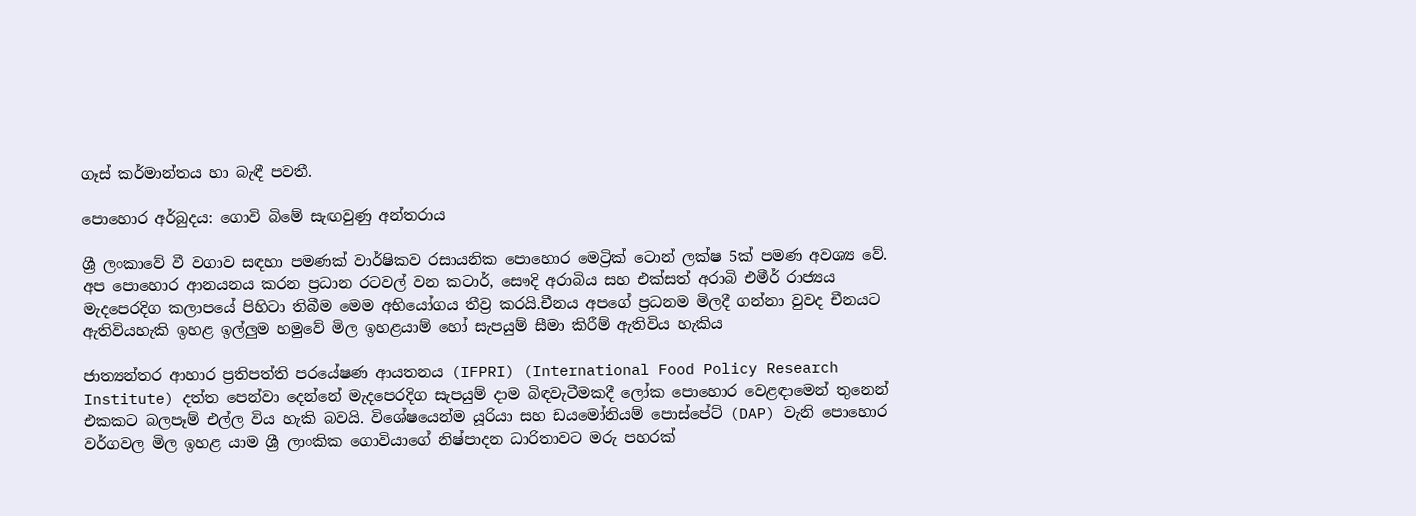ගෑස් කර්මාන්තය හා බැඳී පවතී.

පොහොර අර්බුදය: ගොවි බිමේ සැඟවුණු අන්තරාය

ශ්‍රී ලංකාවේ වී වගාව සඳහා පමණක් වාර්ෂිකව රසායනික පොහොර මෙට්‍රික් ටොන් ලක්ෂ 5ක් පමණ අවශ්‍ය වේ. අප පොහොර ආනයනය කරන ප්‍රධාන රටවල් වන කටාර්, සෞදි අරාබිය සහ එක්සත් අරාබි එමීර් රාජ්‍යය මැදපෙරදිග කලාපයේ පිහිටා තිබීම මෙම අභියෝගය තීව්‍ර කරයි.චීනය අපගේ ප්‍රධනම මිලදී ගන්නා වුවද චීනයට ඇතිවියහැකි ඉහළ ඉල්ලුම හමුවේ මිල ඉහළයාම් හෝ සැපයුම් සීමා කිරීම් ඇතිවිය හැකිය

ජාත්‍යන්තර ආහාර ප්‍රතිපත්ති පරයේෂණ ආයතනය (IFPRI) (International Food Policy Research Institute) දත්ත පෙන්වා දෙන්නේ මැදපෙරදිග සැපයුම් දාම බිඳවැටීමකදී ලෝක පොහොර වෙළඳාමෙන් තුනෙන් එකකට බලපෑම් එල්ල විය හැකි බවයි. විශේෂයෙන්ම යූරියා සහ ඩයමෝනියම් පොස්පේට් (DAP) වැනි පොහොර වර්ගවල මිල ඉහළ යාම ශ්‍රී ලාංකික ගොවියාගේ නිෂ්පාදන ධාරිතාවට මරු පහරක්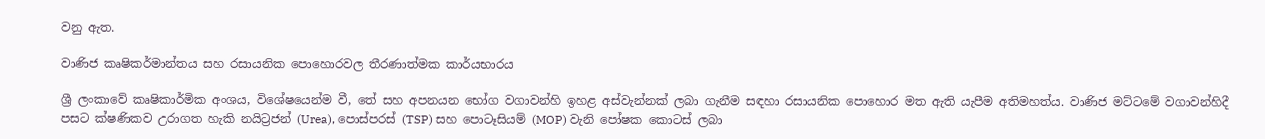වනු ඇත.

වාණිජ කෘෂිකර්මාන්තය සහ රසායනික පොහොරවල තීරණාත්මක කාර්යභාරය

ශ්‍රී ලංකාවේ කෘෂිකාර්මික අංශය, විශේෂයෙන්ම වී, තේ සහ අපනයන භෝග වගාවන්හි ඉහළ අස්වැන්නක් ලබා ගැනීම සඳහා රසායනික පොහොර මත ඇති යැපීම අතිමහත්ය. වාණිජ මට්ටමේ වගාවන්හිදී පසට ක්ෂණිකව උරාගත හැකි නයිට්‍රජන් (Urea), පොස්පරස් (TSP) සහ පොටෑසියම් (MOP) වැනි පෝෂක කොටස් ලබා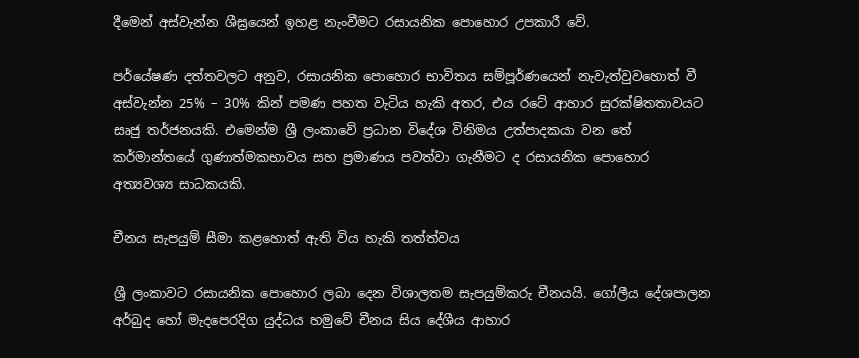දීමෙන් අස්වැන්න ශීඝ්‍රයෙන් ඉහළ නැංවීමට රසායනික පොහොර උපකාරී වේ.

පර්යේෂණ දත්තවලට අනුව, රසායනික පොහොර භාවිතය සම්පූර්ණයෙන් නැවැත්වුවහොත් වී අස්වැන්න 25% – 30% කින් පමණ පහත වැටිය හැකි අතර, එය රටේ ආහාර සුරක්ෂිතතාවයට සෘජු තර්ජනයකි. එමෙන්ම ශ්‍රී ලංකාවේ ප්‍රධාන විදේශ විනිමය උත්පාදකයා වන තේ කර්මාන්තයේ ගුණාත්මකභාවය සහ ප්‍රමාණය පවත්වා ගැනීමට ද රසායනික පොහොර අත්‍යවශ්‍ය සාධකයකි.

චීනය සැපයුම් සීමා කළහොත් ඇති විය හැකි තත්ත්වය

ශ්‍රී ලංකාවට රසායනික පොහොර ලබා දෙන විශාලතම සැපයුම්කරු චීනයයි. ගෝලීය දේශපාලන අර්බුද හෝ මැදපෙරදිග යුද්ධය හමුවේ චීනය සිය දේශීය ආහාර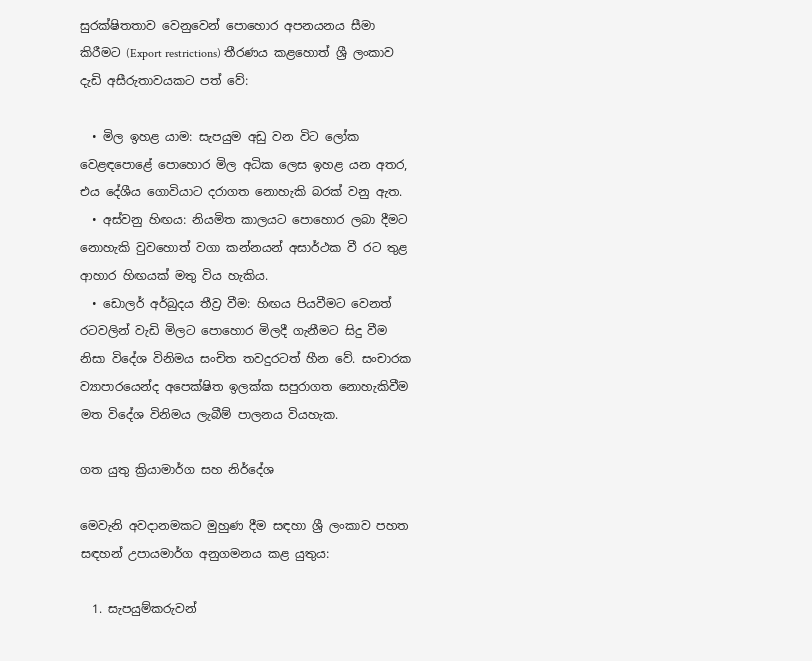සුරක්ෂිතතාව වෙනුවෙන් පොහොර අපනයනය සීමා කිරීමට (Export restrictions) තීරණය කළහොත් ශ්‍රී ලංකාව දැඩි අසීරුතාවයකට පත් වේ:

  • මිල ඉහළ යාම: සැපයුම අඩු වන විට ලෝක වෙළඳපොළේ පොහොර මිල අධික ලෙස ඉහළ යන අතර, එය දේශීය ගොවියාට දරාගත නොහැකි බරක් වනු ඇත.
  • අස්වනු හිඟය: නියමිත කාලයට පොහොර ලබා දීමට නොහැකි වුවහොත් වගා කන්නයන් අසාර්ථක වී රට තුළ ආහාර හිඟයක් මතු විය හැකිය.
  • ඩොලර් අර්බුදය තීව්‍ර වීම: හිඟය පියවීමට වෙනත් රටවලින් වැඩි මිලට පොහොර මිලදී ගැනීමට සිදු වීම නිසා විදේශ විනිමය සංචිත තවදුරටත් හීන වේ. සංචාරක ව්‍යාපාරයෙන්ද අපෙක්ෂිත ඉලක්ක සපුරාගත නොහැකිවීම මත විදේශ විනිමය ලැබීම් පාලනය වියහැක.

ගත යුතු ක්‍රියාමාර්ග සහ නිර්දේශ

මෙවැනි අවදානමකට මුහුණ දීම සඳහා ශ්‍රී ලංකාව පහත සඳහන් උපායමාර්ග අනුගමනය කළ යුතුය:

  1. සැපයුම්කරුවන්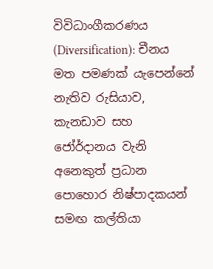විවිධාංගීකරණය (Diversification): චීනය මත පමණක් යැපෙන්නේ නැතිව රුසියාව, කැනඩාව සහ ජෝර්දානය වැනි අනෙකුත් ප්‍රධාන පොහොර නිෂ්පාදකයන් සමඟ කල්තියා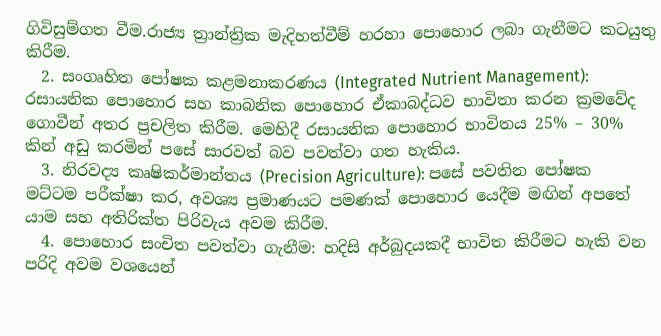ගිවිසුම්ගත වීම.රාජ්‍ය ත්‍රාන්ත්‍රික මැදිහත්වීම් හරහා පොහොර ලබා ගැනීමට කටයුතු කිරීම.
  2. සංගෘහිත පෝෂක කළමනාකරණය (Integrated Nutrient Management): රසායනික පොහොර සහ කාබනික පොහොර ඒකාබද්ධව භාවිතා කරන ක්‍රමවේද ගොවීන් අතර ප්‍රචලිත කිරීම. මෙහිදී රසායනික පොහොර භාවිතය 25% – 30% කින් අඩු කරමින් පසේ සාරවත් බව පවත්වා ගත හැකිය.
  3. නිරවද්‍ය කෘෂිකර්මාන්තය (Precision Agriculture): පසේ පවතින පෝෂක මට්ටම පරීක්ෂා කර, අවශ්‍ය ප්‍රමාණයට පමණක් පොහොර යෙදීම මඟින් අපතේ යාම සහ අතිරික්ත පිරිවැය අවම කිරීම.
  4. පොහොර සංචිත පවත්වා ගැනීම: හදිසි අර්බුදයකදී භාවිත කිරීමට හැකි වන පරිදි අවම වශයෙන්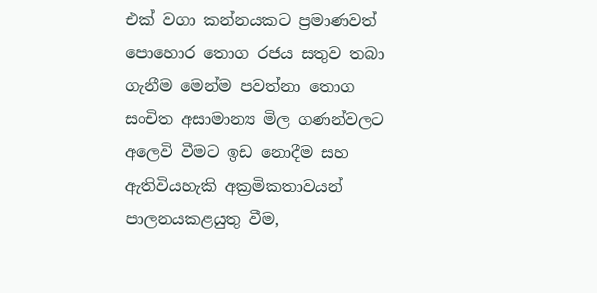එක් වගා කන්නයකට ප්‍රමාණවත් පොහොර තොග රජය සතුව තබා ගැනීම මෙන්ම පවත්නා ‌තොග සංචිත අසාමාන්‍ය මිල ගණන්වලට අලෙවි වීමට ඉඩ නොදීම සහ ඇතිවියහැකි අක්‍රමිකතාවයන් පාලනයකළයුතු වීම,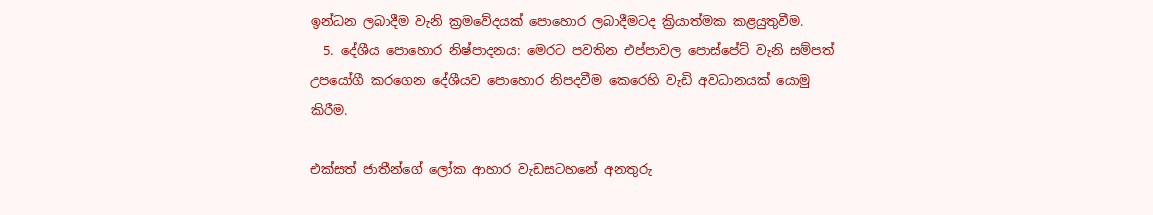ඉන්ධන ලබාදීම වැනි ක්‍රමවේදයක් පොහොර ලබාදීමටද ක්‍රියාත්මක කළයුතුවීම.
  5. දේශීය පොහොර නිෂ්පාදනය: මෙරට පවතින එප්පාවල පොස්පේට් වැනි සම්පත් උපයෝගී කරගෙන දේශීයව පොහොර නිපදවීම කෙරෙහි වැඩි අවධානයක් යොමු කිරීම.

එක්සත් ජාතීන්ගේ ලෝක ආහාර වැඩසටහනේ අනතුරු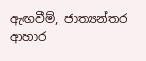ඇඟවීම්, ජාත්‍යන්තර ආහාර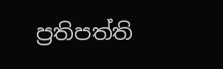ප්‍රතිපත්ති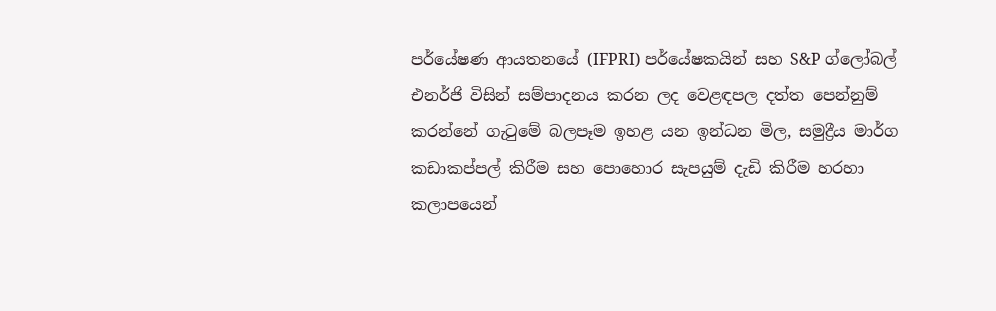පර්යේෂණ ආයතනයේ (IFPRI) පර්යේෂකයින් සහ S&P ග්ලෝබල් එනර්ජි විසින් සම්පාදනය කරන ලද වෙළඳපල දත්ත පෙන්නුම් කරන්නේ ගැටුමේ බලපෑම ඉහළ යන ඉන්ධන මිල, සමුද්‍රීය මාර්ග කඩාකප්පල් කිරීම සහ පොහොර සැපයුම් දැඩි කිරීම හරහා කලාපයෙන්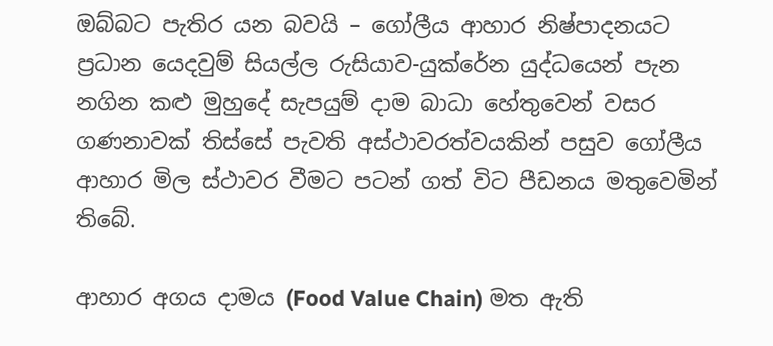ඔබ්බට පැතිර යන බවයි – ගෝලීය ආහාර නිෂ්පාදනයට ප්‍රධාන යෙදවුම් සියල්ල රුසියාව-යුක්රේන යුද්ධයෙන් පැන නගින කළු මුහුදේ සැපයුම් දාම බාධා හේතුවෙන් වසර ගණනාවක් තිස්සේ පැවති අස්ථාවරත්වයකින් පසුව ගෝලීය ආහාර මිල ස්ථාවර වීමට පටන් ගත් විට පීඩනය මතුවෙමින් තිබේ.

ආහාර අගය දාමය (Food Value Chain) මත ඇති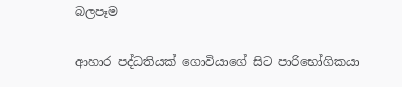බලපෑම

ආහාර පද්ධතියක් ගොවියාගේ සිට පාරිභෝගිකයා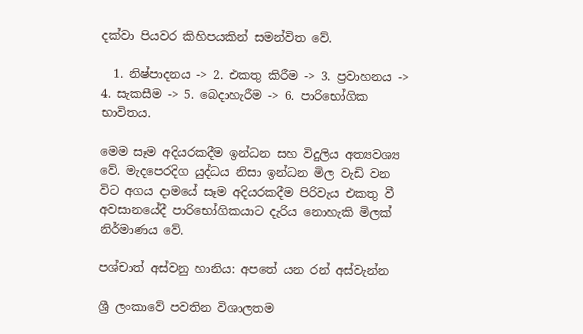දක්වා පියවර කිහිපයකින් සමන්විත වේ.

  1. නිෂ්පාදනය -> 2. එකතු කිරීම -> 3. ප්‍රවාහනය -> 4. සැකසීම -> 5. බෙදාහැරීම -> 6. පාරිභෝගික භාවිතය.

මෙම සෑම අදියරකදීම ඉන්ධන සහ විදුලිය අත්‍යවශ්‍ය වේ. මැදපෙරදිග යුද්ධය නිසා ඉන්ධන මිල වැඩි වන විට අගය දාමයේ සෑම අදියරකදීම පිරිවැය එකතු වී අවසානයේදී පාරිභෝගිකයාට දැරිය නොහැකි මිලක් නිර්මාණය වේ.

පශ්චාත් අස්වනු හානිය: අපතේ යන රන් අස්වැන්න

ශ්‍රී ලංකාවේ පවතින විශාලතම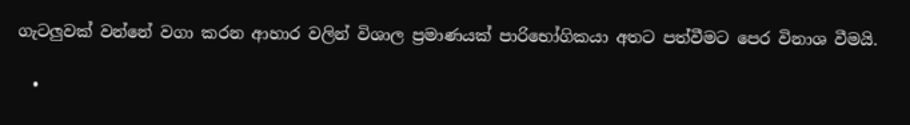ගැටලුවක් වන්නේ වගා කරන ආහාර වලින් විශාල ප්‍රමාණයක් පාරිභෝගිකයා අතට පත්වීමට පෙර විනාශ වීමයි.

  •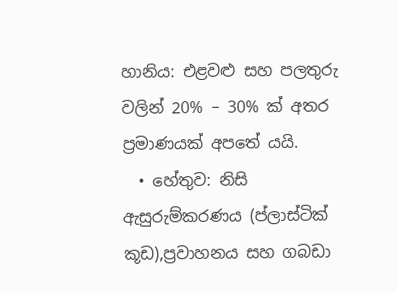හානිය: එළවළු සහ පලතුරු වලින් 20% – 30% ක් අතර ප්‍රමාණයක් අපතේ යයි.
  • හේතුව: නිසි ඇසුරුම්කරණය (ප්ලාස්ටික් කූඩ),ප්‍රවාහනය සහ ගබඩා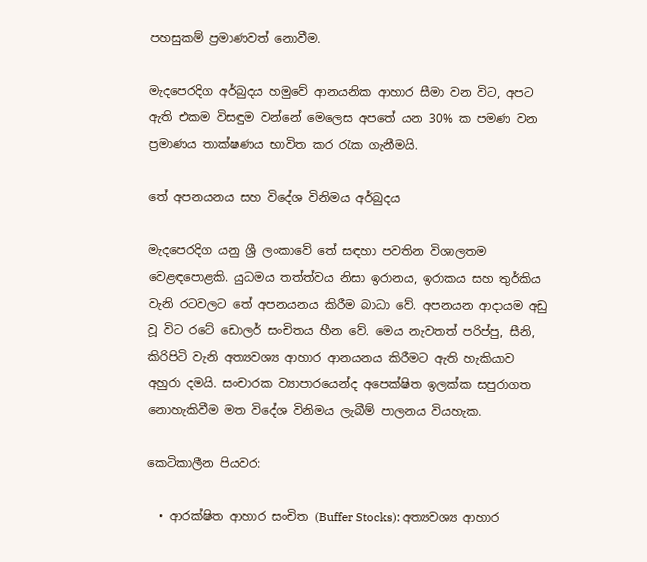පහසුකම් ප්‍රමාණවත් නොවීම.

මැදපෙරදිග අර්බුදය හමුවේ ආනයනික ආහාර සීමා වන විට, අපට ඇති එකම විසඳුම වන්නේ මෙලෙස අපතේ යන 30% ක පමණ වන ප්‍රමාණය තාක්ෂණය භාවිත කර රැක ගැනීමයි.

තේ අපනයනය සහ විදේශ විනිමය අර්බුදය

මැදපෙරදිග යනු ශ්‍රී ලංකාවේ තේ සඳහා පවතින විශාලතම වෙළඳපොළකි. යුධමය තත්ත්වය නිසා ඉරානය, ඉරාකය සහ තුර්කිය වැනි රටවලට තේ අපනයනය කිරීම බාධා වේ. අපනයන ආදායම අඩු වූ විට රටේ ඩොලර් සංචිතය හීන වේ. මෙය නැවතත් පරිප්පු, සීනි, කිරිපිටි වැනි අත්‍යවශ්‍ය ආහාර ආනයනය කිරීමට ඇති හැකියාව අහුරා දමයි. සංචාරක ව්‍යාපාරයෙන්ද අපෙක්ෂිත ඉලක්ක සපුරාගත නොහැකිවීම මත විදේශ විනිමය ලැබීම් පාලනය වියහැක.

කෙටිකාලීන පියවර:

  • ආරක්ෂිත ආහාර සංචිත (Buffer Stocks): අත්‍යවශ්‍ය ආහාර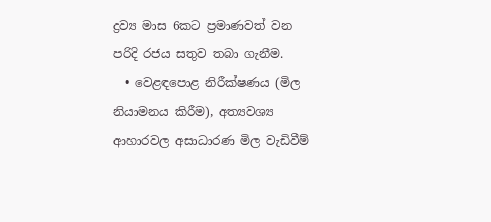ද්‍රව්‍ය මාස 6කට ප්‍රමාණවත් වන පරිදි රජය සතුව තබා ගැනීම.
  • වෙළඳපොළ නිරීක්ෂණය (මිල නියාමනය කිරීම), අත්‍යවශ්‍ය ආහාරවල අසාධාරණ මිල වැඩිවීම්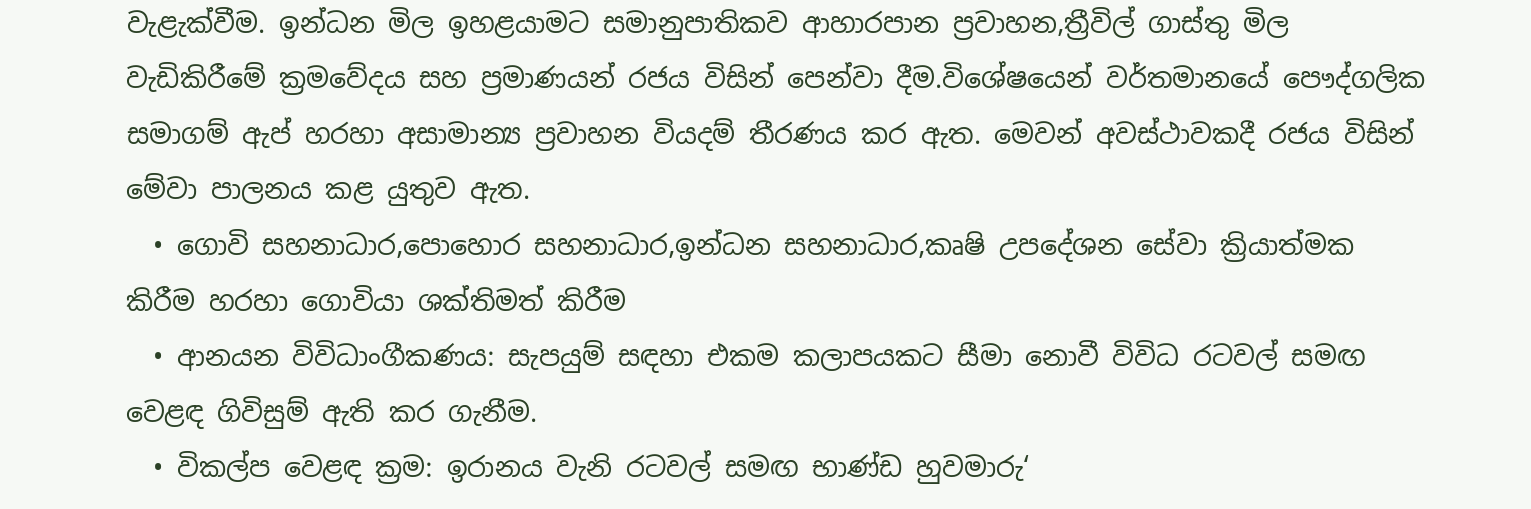වැළැක්වීම. ඉන්ධන මිල ඉහළයාමට සමානුපාතිකව ආහාරපාන ප්‍රවාහන,ත්‍රීවිල් ගාස්තු මිල වැඩිකිරීමේ ක්‍රමවේදය සහ ප්‍රමාණයන් රජය විසින් පෙන්වා දීම.විශේෂයෙන් වර්තමානයේ පෞද්ගලික සමාගම් ඇප් හරහා අසාමාන්‍ය ප්‍රවාහන වියදම් තීරණය කර ඇත. මෙවන් අවස්ථාවකදී රජය විසින් මේවා පාලනය කළ යුතුව ඇත.
  • ගොවි සහනාධාර,පොහොර සහනාධාර,ඉන්ධන සහනාධාර,කෘෂි උපදේශන සේවා ක්‍රියාත්මක කිරීම හරහා ගොවියා ශක්තිමත් කිරීම
  • ආනයන විවිධාංගීකණය: සැපයුම් සඳහා එකම කලාපයකට සීමා නොවී විවිධ රටවල් සමඟ වෙළඳ ගිවිසුම් ඇති කර ගැනීම.
  • විකල්ප වෙළඳ ක්‍රම: ඉරානය වැනි රටවල් සමඟ භාණ්ඩ හුවමාරු‘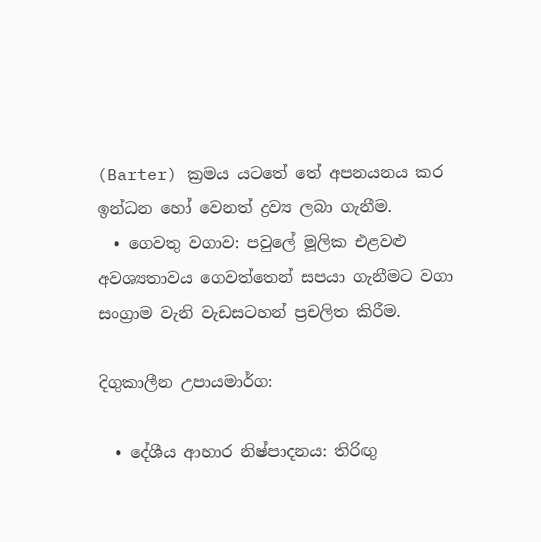(Barter) ක්‍රමය යටතේ තේ අපනයනය කර ඉන්ධන හෝ වෙනත් ද්‍රව්‍ය ලබා ගැනීම.
  • ගෙවතු වගාව: පවුලේ මූලික එළවළු අවශ්‍යතාවය ගෙවත්තෙන් සපයා ගැනීමට වගා සංග්‍රාම වැනි වැඩසටහන් ප්‍රචලිත කිරීම.

දිගුකාලීන උපායමාර්ග:

  • දේශීය ආහාර නිෂ්පාදනය: තිරිඟු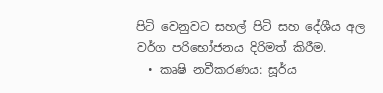පිටි වෙනුවට සහල් පිටි සහ දේශීය අල වර්ග පරිභෝජනය දිරිමත් කිරීම.
  • කෘෂි නවීකරණය: සූර්ය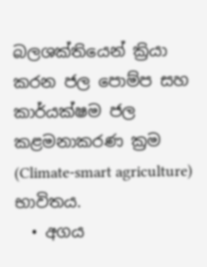බලශක්තියෙන් ක්‍රියා කරන ජල පොම්ප සහ කාර්යක්ෂම ජල කළමනාකරණ ක්‍රම (Climate-smart agriculture) භාවිතය.
  • අගය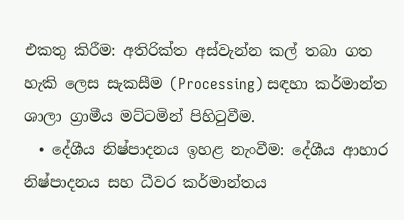එකතු කිරීම: අතිරික්ත අස්වැන්න කල් තබා ගත හැකි ලෙස සැකසීම (Processing) සඳහා කර්මාන්ත ශාලා ග්‍රාමීය මට්ටමින් පිහිටුවීම.
  • දේශීය නිෂ්පාදනය ඉහළ නැංවීම: දේශීය ආහාර නිෂ්පාදනය සහ ධීවර කර්මාන්තය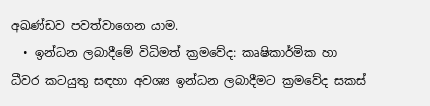අඛණ්ඩව පවත්වාගෙන යාම.
  • ඉන්ධන ලබාදීමේ විධිමත් ක්‍රමවේද: කෘෂිකාර්මික හා ධීවර කටයුතු සඳහා අවශ්‍ය ඉන්ධන ලබාදීමට ක්‍රමවේද සකස්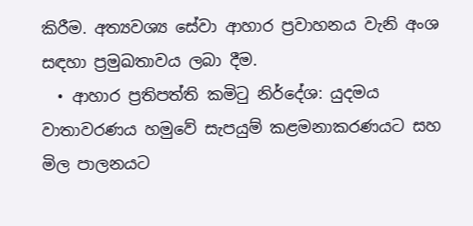කිරීම. අත්‍යවශ්‍ය සේවා ආහාර ප්‍රවාහනය වැනි අංශ සඳහා ප්‍රමුඛතාවය ලබා දීම.
  • ආහාර ප්‍රතිපත්ති කමිටු නිර්දේශ: යුදමය වාතාවරණය හමුවේ සැපයුම් කළමනාකරණයට සහ මිල පාලනයට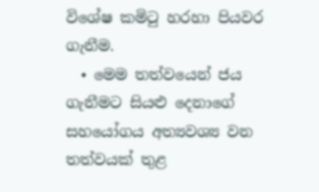විශේෂ කමිටු හරහා පියවර ගැනීම.
  • මෙම තත්වයෙන් ජය ගැනීමට සියළු දෙනාගේ සහයෝගය අත්‍යවශ්‍ය වන තත්වයක් තුළ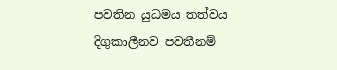පවතින යුධමය තත්වය දිගුකාලීනව පවතීනම්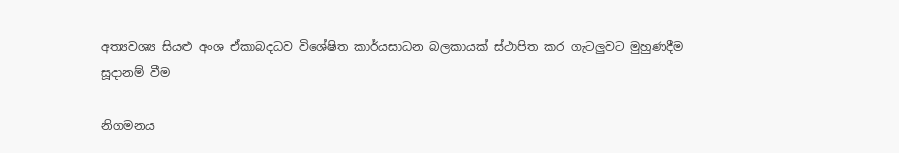අත්‍යවශ්‍ය සියළු අංශ ඒකාබදධව විශේෂිත කාර්යසාධන බලකායක් ස්ථාපිත කර ගැටලුවට මුහුණදීම සූදානම් වීම

නිගමනය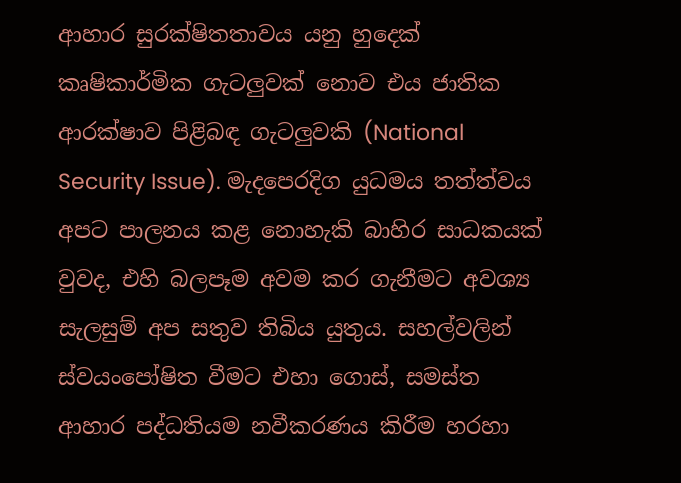ආහාර සුරක්ෂිතතාවය යනු හුදෙක් කෘෂිකාර්මික ගැටලුවක් නොව එය ජාතික ආරක්ෂාව පිළිබඳ ගැටලුවකි (National Security Issue). මැදපෙරදිග යුධමය තත්ත්වය අපට පාලනය කළ නොහැකි බාහිර සාධකයක් වුවද, එහි බලපෑම අවම කර ගැනීමට අවශ්‍ය සැලසුම් අප සතුව තිබිය යුතුය. සහල්වලින් ස්වයංපෝෂිත වීමට එහා ගොස්, සමස්ත ආහාර පද්ධතියම නවීකරණය කිරීම හරහා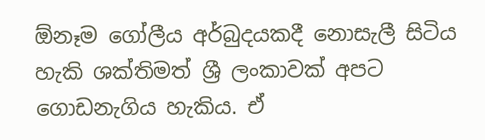ඕනෑම ගෝලීය අර්බුදයකදී නොසැලී සිටිය හැකි ශක්තිමත් ශ්‍රී ලංකාවක් අපට ගොඩනැගිය හැකිය. ඒ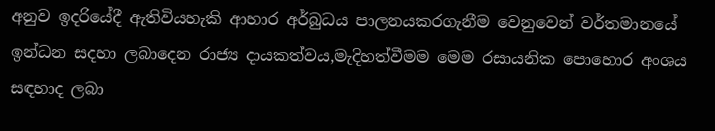අනුව ඉදරියේදී ඇතිවියහැකි ආහාර අර්බුධය පාලනයකරගැනීම වෙනුවෙන් වර්තමානයේ ඉන්ධන සදහා ලබාදෙන රාජ්‍ය දායකත්වය,මැදිහත්වීමම මෙම රසායනික පොහොර අංශය සඳහාද ලබා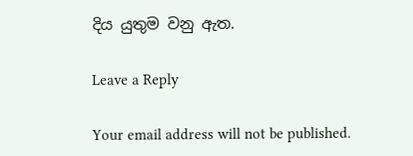දිය යුතුම වනු ඇත.

Leave a Reply

Your email address will not be published.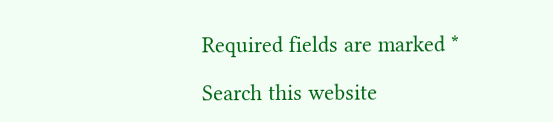Required fields are marked *

Search this website